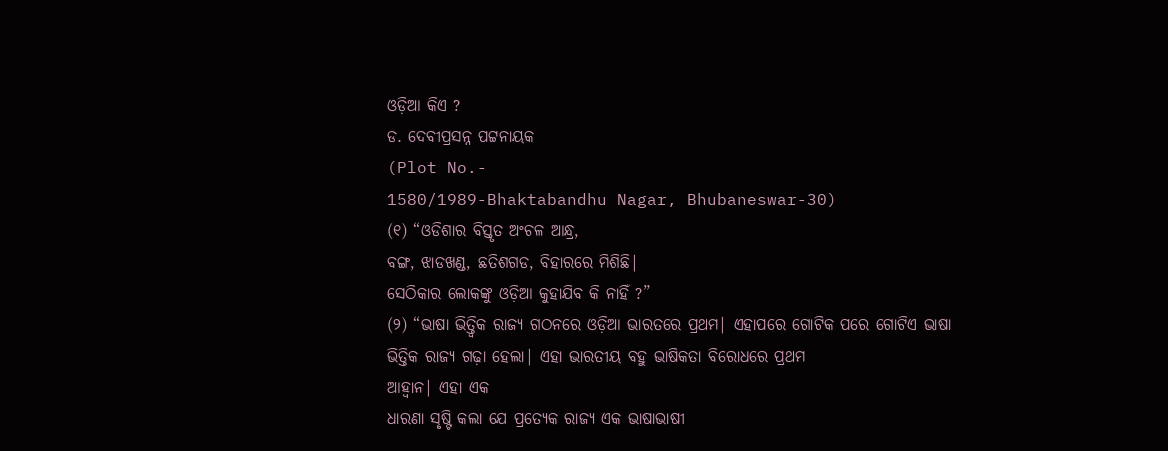ଓଡ଼ିଆ କିଏ ?
ଡ. ଦେବୀପ୍ରସନ୍ନ ପଟ୍ଟନାୟକ
(Plot No.-
1580/1989-Bhaktabandhu Nagar, Bhubaneswar-30)
(୧) “ଓଡିଶାର ବିସ୍ତୃତ ଅଂଚଳ ଆନ୍ଧ୍ର,
ବଙ୍ଗ, ଝାଡଖଣ୍ଡ, ଛତିଶଗଡ, ବିହାରରେ ମିଶିଛି|
ସେଠିକାର ଲୋକଙ୍କୁ ଓଡ଼ିଆ କୁହାଯିବ କି ନାହିଁ ?”
(୨) “ଭାଷା ଭିତ୍ତ୍ବିକ ରାଜ୍ୟ ଗଠନରେ ଓଡ଼ିଆ ଭାରତରେ ପ୍ରଥମ| ଏହାପରେ ଗୋଟିକ ପରେ ଗୋଟିଏ ଭାଷା ଭିତ୍ତିକ ରାଜ୍ୟ ଗଢ଼ା ହେଲା| ଏହା ଭାରତୀୟ ବହୁ ଭାଷିକତା ବିରୋଧରେ ପ୍ରଥମ
ଆହ୍ବାନ| ଏହା ଏକ
ଧାରଣା ସୃଷ୍ଟି କଲା ଯେ ପ୍ରତ୍ୟେକ ରାଜ୍ୟ ଏକ ଭାଷାଭାଷୀ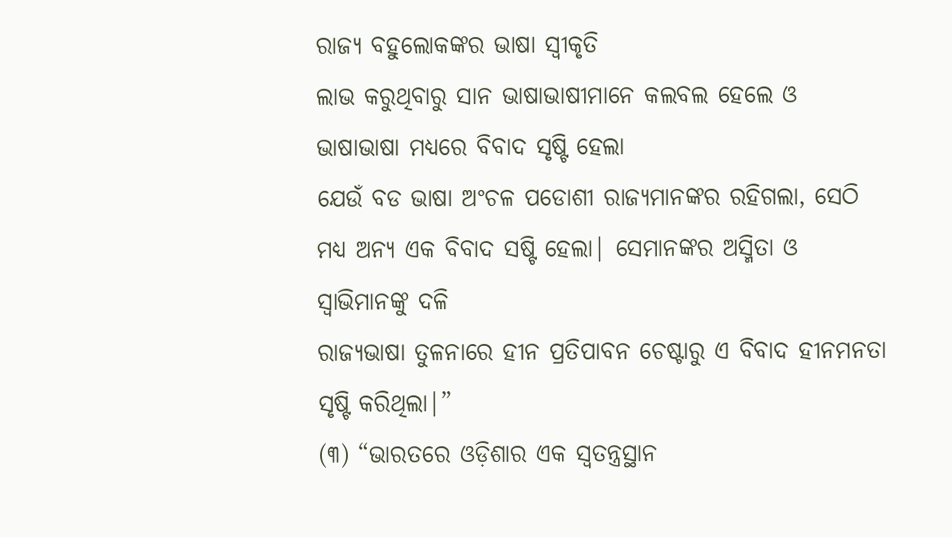ରାଜ୍ୟ ବହୁଲୋକଙ୍କର ଭାଷା ସ୍ବୀକୃତି
ଲାଭ କରୁଥିବାରୁ ସାନ ଭାଷାଭାଷୀମାନେ କଲବଲ ହେଲେ ଓ ଭାଷାଭାଷା ମଧ୍ୟରେ ବିବାଦ ସୃଷ୍ଟି ହେଲା
ଯେଉଁ ବଡ ଭାଷା ଅଂଚଳ ପଡୋଶୀ ରାଜ୍ୟମାନଙ୍କର ରହିଗଲା, ସେଠି ମଧ୍ୟ ଅନ୍ୟ ଏକ ବିବାଦ ସଷ୍ଟି ହେଲା| ସେମାନଙ୍କର ଅସ୍ମିତା ଓ ସ୍ବାଭିମାନଙ୍କୁ ଦଳି
ରାଜ୍ୟଭାଷା ତୁଳନାରେ ହୀନ ପ୍ରତିପାବନ ଚେଷ୍ଟାରୁ ଏ ବିବାଦ ହୀନମନତା ସୃଷ୍ଟି କରିଥିଲା|”
(୩) “ଭାରତରେ ଓଡ଼ିଶାର ଏକ ସ୍ବତନ୍ତ୍ରସ୍ଥାନ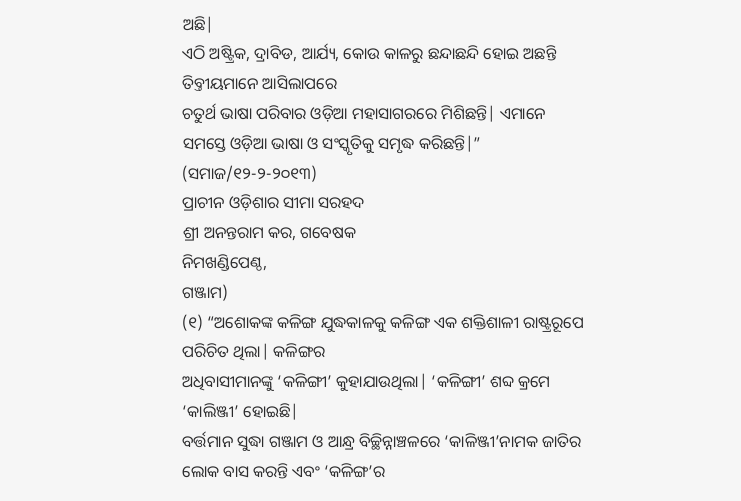ଅଛି|
ଏଠି ଅଷ୍ଟ୍ରିକ, ଦ୍ରାବିଡ, ଆର୍ଯ୍ୟ, କୋଉ କାଳରୁ ଛନ୍ଦାଛନ୍ଦି ହୋଇ ଅଛନ୍ତି ତିବ୍ତୀୟମାନେ ଆସିଲାପରେ
ଚତୁର୍ଥ ଭାଷା ପରିବାର ଓଡ଼ିଆ ମହାସାଗରରେ ମିଶିଛନ୍ତି| ଏମାନେ ସମସ୍ତେ ଓଡ଼ିଆ ଭାଷା ଓ ସଂସ୍କୃତିକୁ ସମୃଦ୍ଧ କରିଛନ୍ତି|”
(ସମାଜ/୧୨-୨-୨୦୧୩)
ପ୍ରାଚୀନ ଓଡ଼ିଶାର ସୀମା ସରହଦ
ଶ୍ରୀ ଅନନ୍ତରାମ କର, ଗବେଷକ
ନିମଖଣ୍ଡିପେଣ୍ଠ,
ଗଞ୍ଜାମ)
(୧) “ଅଶୋକଙ୍କ କଳିଙ୍ଗ ଯୁଦ୍ଧକାଳକୁ କଳିଙ୍ଗ ଏକ ଶକ୍ତିଶାଳୀ ରାଷ୍ଟ୍ରରୂପେ
ପରିଚିତ ଥିଲା| କଳିଙ୍ଗର
ଅଧିବାସୀମାନଙ୍କୁ ‘କଳିଙ୍ଗୀ’ କୁହାଯାଉଥିଲା| ‘କଳିଙ୍ଗୀ’ ଶବ୍ଦ କ୍ରମେ ‘କାଲିଞ୍ଜୀ’ ହୋଇଛି|
ବର୍ତ୍ତମାନ ସୁଦ୍ଧା ଗଞ୍ଜାମ ଓ ଆନ୍ଧ୍ର ବିଚ୍ଛିନ୍ନାଞ୍ଚଳରେ ‘କାଳିଞ୍ଜୀ’ନାମକ ଜାତିର ଲୋକ ବାସ କରନ୍ତି ଏବଂ ‘କଳିଙ୍ଗ’ର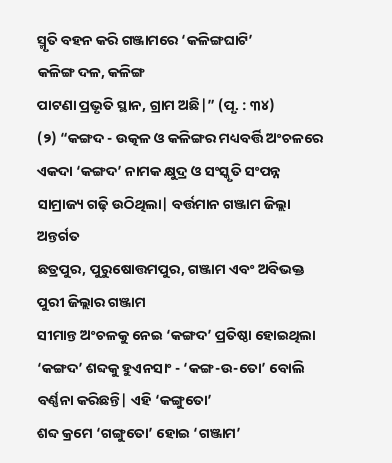ସ୍ମୃତି ବହନ କରି ଗଞ୍ଜାମରେ ‘କଳିଙ୍ଗଘାଟି’
କଳିଙ୍ଗ ଦଳ, କଳିଙ୍ଗ
ପାଟଣା ପ୍ରଭୃତି ସ୍ଥାନ, ଗ୍ରାମ ଅଛି|” (ପୃ. : ୩୪)
(୨) “କଙ୍ଗଦ - ଉତ୍କଳ ଓ କଳିଙ୍ଗର ମଧ୍ୟବର୍ତ୍ତି ଅଂଚଳରେ ଏକଦା ‘କଙ୍ଗଦ’ ନାମକ କ୍ଷୁଦ୍ର ଓ ସଂସ୍କୃତି ସଂପନ୍ନ ସାମ୍ରାଜ୍ୟ ଗଢ଼ି ଉଠିଥିଲା| ବର୍ତ୍ତମାନ ଗଞ୍ଜାମ ଜିଲ୍ଲା ଅନ୍ତର୍ଗତ
ଛତ୍ରପୁର, ପୁରୁଷୋତ୍ତମପୁର, ଗଞ୍ଜାମ ଏବଂ ଅବିଭକ୍ତ ପୁରୀ ଜିଲ୍ଲାର ଗଞ୍ଜାମ
ସୀମାନ୍ତ ଅଂଚଳକୁ ନେଇ ‘କଙ୍ଗଦ’ ପ୍ରତିଷ୍ଠା ହୋଇଥିଲା ‘କଙ୍ଗଦ’ ଶବ୍ଦକୁ ହୁଏନସାଂ - ‘କଙ୍ଗ-ଉ-ତୋ’ ବୋଲି ବର୍ଣ୍ଣନା କରିଛନ୍ତି| ଏହି ‘କଙ୍ଗୁତୋ’
ଶବ୍ଦ କ୍ରମେ ‘ଗଙ୍ଗୁତୋ’ ହୋଇ ‘ଗଞ୍ଜାମ’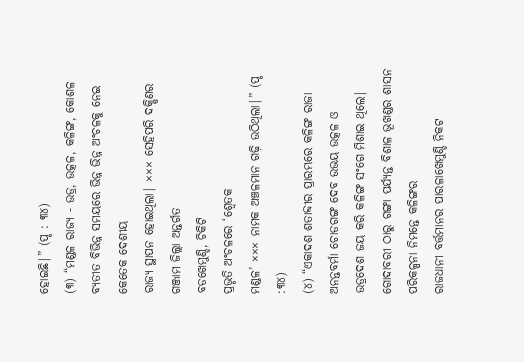ହୋଇଛି|” (ପୃ : ୩୪)
(୩) “ମଣ୍ଡଳ ରାଜ୍ୟ - ଉଡ୍ର, ଉତ୍କଳ, କଳିଙ୍ଗ, କୋଶଳ ବ୍ୟତୀତ ବିଭିନ୍ନ ସମୟରେ ଭିନ୍ନ ଭିନ୍ନ ଅଂଚଳକୁ ନେଇ କେତେକ ଦେଶୀୟ
ରାଜ୍ୟ ସ୍ଥାପନ ହୋଇଥିଲା| ××× ସେହିପରି ଦକ୍ଷିଣର ଗଞ୍ଜାମ ଜିଲ୍ଲା ଅନ୍ତର୍ଗତ
ବଡଖେମୁଣ୍ଡି, ଚିକିଟି
ପ୍ରଭୃତି ଅଂଚଳରେ ‘ଶ୍ବେତକ
ମଣ୍ଡଳ’ ××× ନାମକ ଅଞ୍ଚଳମାନ ଗଢ଼ି ଉଠିଥିଲା|” (ପୃ :୩୪)
(୪) “ଏକାଦଶ ଶତାବ୍ଦୀର ପ୍ରାରମ୍ଭରେ କଳିଙ୍ଗ ରାଜା ଅନନ୍ତବର୍ମା ଚୋଡଗଙ୍ଗ ଦେବ ଉଭୟ ଉତ୍କଳ ଓ
ଉଡ୍ରଦେଶ ଜୟ କରି କଳିଙ୍ଗ ସଂଗେ ମିଶାଇ ଥିଲେ|
ଗୋଦାବରୀ ଠାରୁ ଗଙ୍ଗା ପର୍ଯ୍ୟନ୍ତ ବିଶାଳ ଭୂଖଣ୍ଡର ଶାସନ ପରିକଳ୍ପନା ନିମନ୍ତେ କଳିଙ୍ଗର
ରାଜଧାନୀ ବର୍ତ୍ତମାନର ପାରଳାଖେମୁଣ୍ଡି ନିକଟ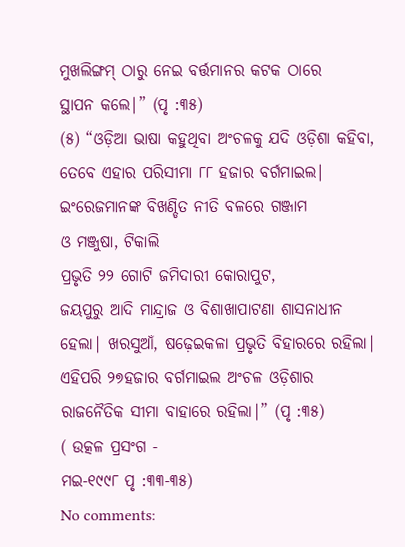ମୁଖଲିଙ୍ଗମ୍ ଠାରୁ ନେଇ ବର୍ତ୍ତମାନର କଟକ ଠାରେ
ସ୍ଥାପନ କଲେ|” (ପୃ :୩୫)
(୫) “ଓଡ଼ିଆ ଭାଷା କହୁଥିବା ଅଂଚଳକୁ ଯଦି ଓଡ଼ିଶା କହିବା, ତେବେ ଏହାର ପରିସୀମା ୮୮ ହଜାର ବର୍ଗମାଇଲ| ଇଂରେଜମାନଙ୍କ ବିଖଣ୍ଡିତ ନୀତି ବଳରେ ଗଞ୍ଜାମ
ଓ ମଞ୍ଜୁଷା, ଟିକାଲି
ପ୍ରଭୃତି ୨୨ ଗୋଟି ଜମିଦାରୀ କୋରାପୁଟ,
ଜୟପୁରୁ ଆଦି ମାନ୍ଦ୍ରାଜ ଓ ବିଶାଖାପାଟଣା ଶାସନାଧୀନ ହେଲା| ଖରସୁଆଁ, ଷଢ଼େଇକଳା ପ୍ରଭୃତି ବିହାରରେ ରହିଲା| ଏହିପରି ୨୭ହଜାର ବର୍ଗମାଇଲ ଅଂଚଳ ଓଡ଼ିଶାର
ରାଜନୈତିକ ସୀମା ବାହାରେ ରହିଲା|” (ପୃ :୩୫)
( ଉତ୍କଳ ପ୍ରସଂଗ -
ମଇ-୧୯୯୮ ପୃ :୩୩-୩୫)
No comments: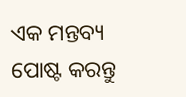ଏକ ମନ୍ତବ୍ୟ ପୋଷ୍ଟ କରନ୍ତୁ